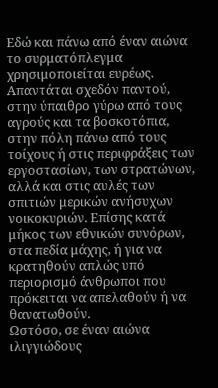Εδώ και πάνω από έναν αιώνα το συρματόπλεγμα χρησιμοποιείται ευρέως. Απαντάται σχεδόν παντού, στην ύπαιθρο γύρω από τους αγρούς και τα βοσκοτόπια, στην πόλη πάνω από τους τοίχους ή στις περιφράξεις των εργοστασίων, των στρατώνων, αλλά και στις αυλές των σπιτιών μερικών ανήσυχων νοικοκυριών. Επίσης κατά μήκος των εθνικών συνόρων, στα πεδία μάχης, ή για να κρατηθούν απλώς υπό περιορισμό άνθρωποι που πρόκειται να απελαθούν ή να θανατωθούν.
Ωστόσο, σε έναν αιώνα ιλιγγιώδους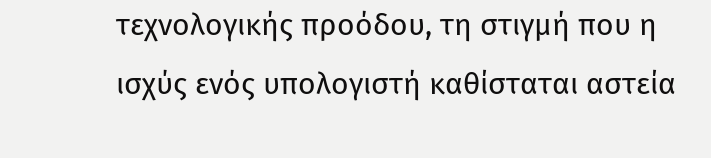τεχνολογικής προόδου, τη στιγμή που η ισχύς ενός υπολογιστή καθίσταται αστεία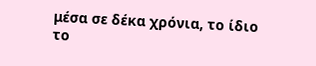μέσα σε δέκα χρόνια, το ίδιο το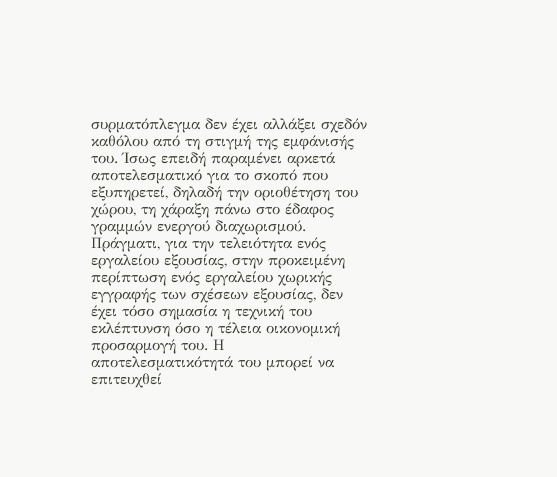συρματόπλεγμα δεν έχει αλλάξει σχεδόν καθόλου από τη στιγμή της εμφάνισής του. Ίσως επειδή παραμένει αρκετά αποτελεσματικό για το σκοπό που εξυπηρετεί, δηλαδή την οριοθέτηση του χώρου, τη χάραξη πάνω στο έδαφος γραμμών ενεργού διαχωρισμού.
Πράγματι, για την τελειότητα ενός εργαλείου εξουσίας, στην προκειμένη περίπτωση ενός εργαλείου χωρικής εγγραφής των σχέσεων εξουσίας, δεν έχει τόσο σημασία η τεχνική του εκλέπτυνση όσο η τέλεια οικονομική προσαρμογή του. Η αποτελεσματικότητά του μπορεί να επιτευχθεί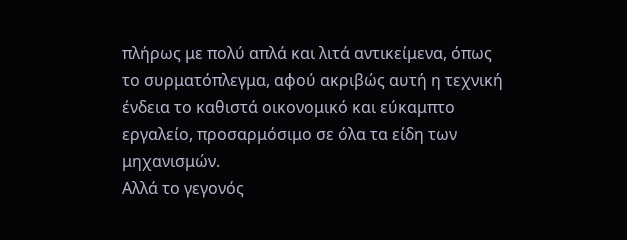πλήρως με πολύ απλά και λιτά αντικείμενα, όπως το συρματόπλεγμα, αφού ακριβώς αυτή η τεχνική ένδεια το καθιστά οικονομικό και εύκαμπτο εργαλείο, προσαρμόσιμο σε όλα τα είδη των μηχανισμών.
Αλλά το γεγονός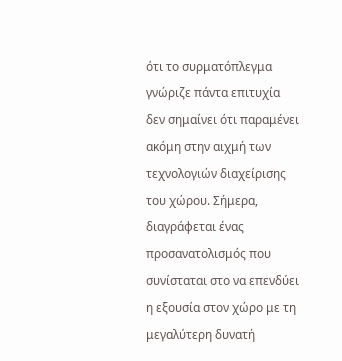ότι το συρματόπλεγμα γνώριζε πάντα επιτυχία δεν σημαίνει ότι παραμένει ακόμη στην αιχμή των τεχνολογιών διαχείρισης του χώρου. Σήμερα, διαγράφεται ένας προσανατολισμός που συνίσταται στο να επενδύει η εξουσία στον χώρο με τη μεγαλύτερη δυνατή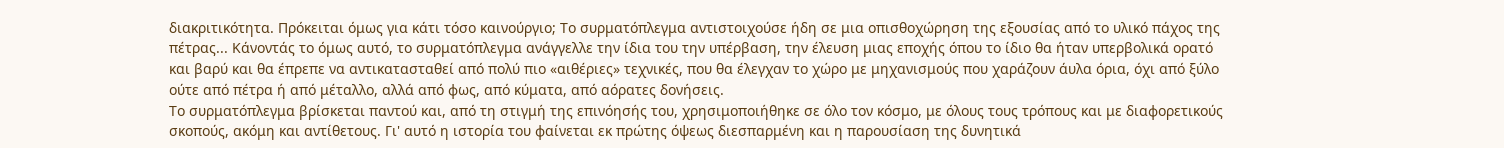διακριτικότητα. Πρόκειται όμως για κάτι τόσο καινούργιο; Το συρματόπλεγμα αντιστοιχούσε ήδη σε μια οπισθοχώρηση της εξουσίας από το υλικό πάχος της πέτρας... Κάνοντάς το όμως αυτό, το συρματόπλεγμα ανάγγελλε την ίδια του την υπέρβαση, την έλευση μιας εποχής όπου το ίδιο θα ήταν υπερβολικά ορατό και βαρύ και θα έπρεπε να αντικατασταθεί από πολύ πιο «αιθέριες» τεχνικές, που θα έλεγχαν το χώρο με μηχανισμούς που χαράζουν άυλα όρια, όχι από ξύλο ούτε από πέτρα ή από μέταλλο, αλλά από φως, από κύματα, από αόρατες δονήσεις.
Το συρματόπλεγμα βρίσκεται παντού και, από τη στιγμή της επινόησής του, χρησιμοποιήθηκε σε όλο τον κόσμο, με όλους τους τρόπους και με διαφορετικούς σκοπούς, ακόμη και αντίθετους. Γι' αυτό η ιστορία του φαίνεται εκ πρώτης όψεως διεσπαρμένη και η παρουσίαση της δυνητικά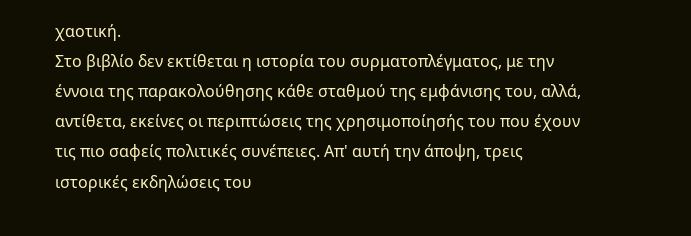χαοτική.
Στο βιβλίο δεν εκτίθεται η ιστορία του συρματοπλέγματος, με την έννοια της παρακολούθησης κάθε σταθμού της εμφάνισης του, αλλά, αντίθετα, εκείνες οι περιπτώσεις της χρησιμοποίησής του που έχουν τις πιο σαφείς πολιτικές συνέπειες. Απ' αυτή την άποψη, τρεις ιστορικές εκδηλώσεις του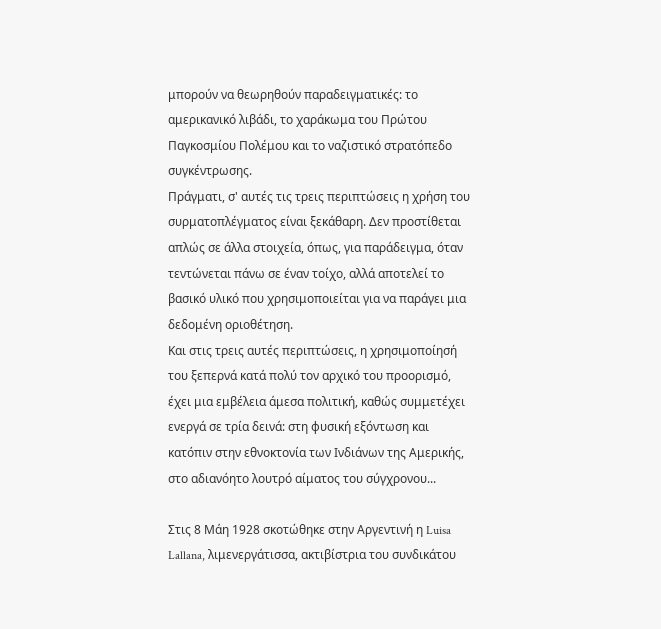μπορούν να θεωρηθούν παραδειγματικές: το αμερικανικό λιβάδι, το χαράκωμα του Πρώτου Παγκοσμίου Πολέμου και το ναζιστικό στρατόπεδο συγκέντρωσης.
Πράγματι, σ' αυτές τις τρεις περιπτώσεις η χρήση του συρματοπλέγματος είναι ξεκάθαρη. Δεν προστίθεται απλώς σε άλλα στοιχεία, όπως, για παράδειγμα, όταν τεντώνεται πάνω σε έναν τοίχο, αλλά αποτελεί το βασικό υλικό που χρησιμοποιείται για να παράγει μια δεδομένη οριοθέτηση.
Και στις τρεις αυτές περιπτώσεις, η χρησιμοποίησή του ξεπερνά κατά πολύ τον αρχικό του προορισμό, έχει μια εμβέλεια άμεσα πολιτική, καθώς συμμετέχει ενεργά σε τρία δεινά: στη φυσική εξόντωση και κατόπιν στην εθνοκτονία των Ινδιάνων της Αμερικής, στο αδιανόητο λουτρό αίματος του σύγχρονου...

Στις 8 Μάη 1928 σκοτώθηκε στην Αργεντινή η Luisa Lallana, λιμενεργάτισσα, ακτιβίστρια του συνδικάτου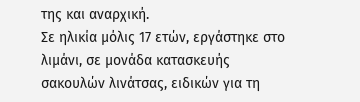της και αναρχική.
Σε ηλικία μόλις 17 ετών, εργάστηκε στο λιμάνι, σε μονάδα κατασκευής σακουλών λινάτσας, ειδικών για τη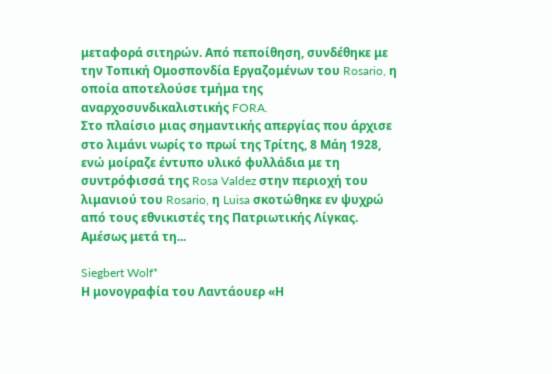μεταφορά σιτηρών. Από πεποίθηση, συνδέθηκε με την Τοπική Ομοσπονδία Εργαζομένων του Rosario, η οποία αποτελούσε τμήμα της αναρχοσυνδικαλιστικής FORA.
Στο πλαίσιο μιας σημαντικής απεργίας που άρχισε στο λιμάνι νωρίς το πρωί της Τρίτης, 8 Μάη 1928, ενώ μοίραζε έντυπο υλικό φυλλάδια με τη συντρόφισσά της Rosa Valdez στην περιοχή του λιμανιού του Rosario, η Luisa σκοτώθηκε εν ψυχρώ από τους εθνικιστές της Πατριωτικής Λίγκας.
Αμέσως μετά τη...

Siegbert Wolf*
Η μονογραφία του Λαντάουερ «Η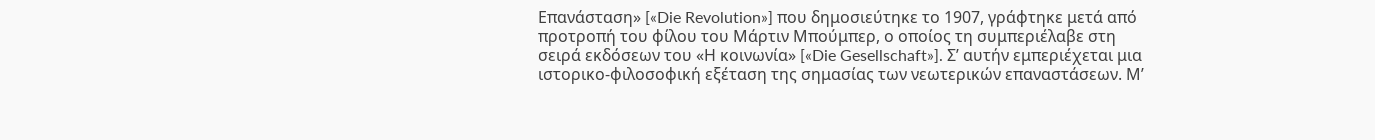Επανάσταση» [«Die Revolution»] που δημοσιεύτηκε το 1907, γράφτηκε μετά από προτροπή του φίλου του Μάρτιν Μπούμπερ, ο οποίος τη συμπεριέλαβε στη σειρά εκδόσεων του «Η κοινωνία» [«Die Gesellschaft»]. Σ’ αυτήν εμπεριέχεται μια ιστορικο-φιλοσοφική εξέταση της σημασίας των νεωτερικών επαναστάσεων. Μ’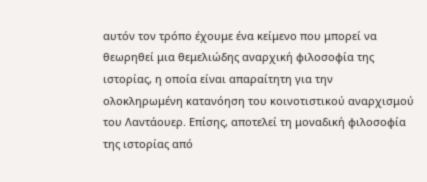αυτόν τον τρόπο έχουμε ένα κείμενο που μπορεί να θεωρηθεί μια θεμελιώδης αναρχική φιλοσοφία της ιστορίας, η οποία είναι απαραίτητη για την ολοκληρωμένη κατανόηση του κοινοτιστικού αναρχισμού του Λαντάουερ. Επίσης, αποτελεί τη μοναδική φιλοσοφία της ιστορίας από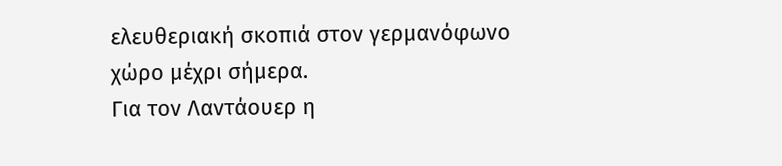ελευθεριακή σκοπιά στον γερμανόφωνο χώρο μέχρι σήμερα.
Για τον Λαντάουερ η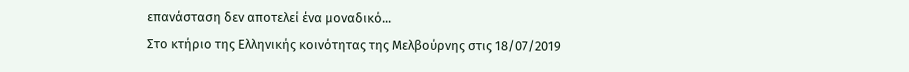επανάσταση δεν αποτελεί ένα μοναδικό...
Στο κτήριο της Ελληνικής κοινότητας της Μελβούρνης στις 18/07/2019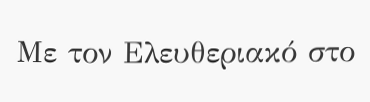Με τον Ελευθεριακό στο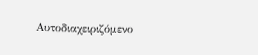Αυτοδιαχειριζόμενο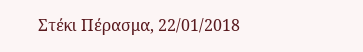Στέκι Πέρασμα, 22/01/2018